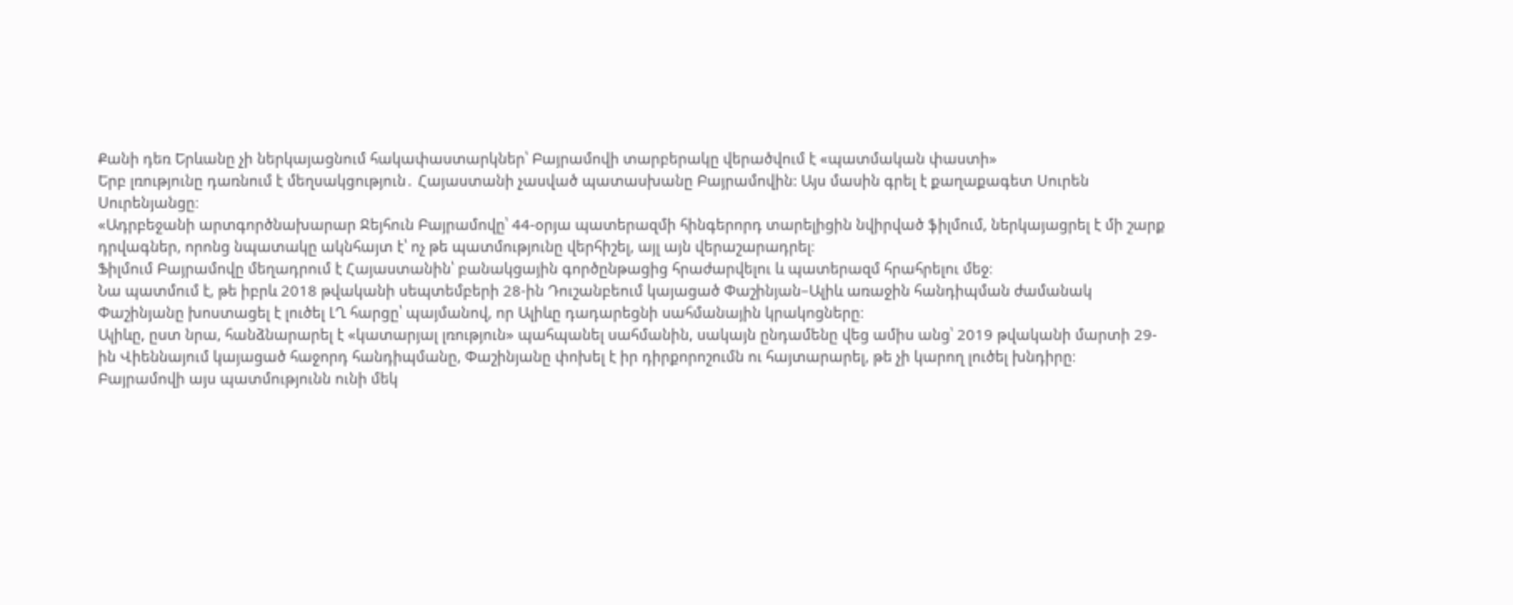Քանի դեռ Երևանը չի ներկայացնում հակափաստարկներ՝ Բայրամովի տարբերակը վերածվում է «պատմական փաստի»
Երբ լռությունը դառնում է մեղսակցություն․ Հայաստանի չասված պատասխանը Բայրամովին: Այս մասին գրել է քաղաքագետ Սուրեն Սուրենյանցը։
«Ադրբեջանի արտգործնախարար Ջեյհուն Բայրամովը՝ 44-օրյա պատերազմի հինգերորդ տարելիցին նվիրված ֆիլմում, ներկայացրել է մի շարք դրվագներ, որոնց նպատակը ակնհայտ է՝ ոչ թե պատմությունը վերհիշել, այլ այն վերաշարադրել։
Ֆիլմում Բայրամովը մեղադրում է Հայաստանին՝ բանակցային գործընթացից հրաժարվելու և պատերազմ հրահրելու մեջ։
Նա պատմում է, թե իբրև 2018 թվականի սեպտեմբերի 28-ին Դուշանբեում կայացած Փաշինյան–Ալիև առաջին հանդիպման ժամանակ Փաշինյանը խոստացել է լուծել ԼՂ հարցը՝ պայմանով, որ Ալիևը դադարեցնի սահմանային կրակոցները։
Ալիևը, ըստ նրա, հանձնարարել է «կատարյալ լռություն» պահպանել սահմանին, սակայն ընդամենը վեց ամիս անց՝ 2019 թվականի մարտի 29-ին Վիեննայում կայացած հաջորդ հանդիպմանը, Փաշինյանը փոխել է իր դիրքորոշումն ու հայտարարել, թե չի կարող լուծել խնդիրը։
Բայրամովի այս պատմությունն ունի մեկ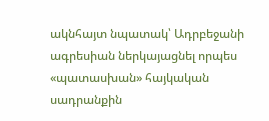ակնհայտ նպատակ՝ Ադրբեջանի ագրեսիան ներկայացնել որպես «պատասխան» հայկական սադրանքին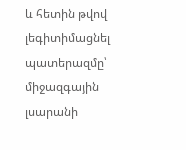և հետին թվով լեգիտիմացնել պատերազմը՝ միջազգային լսարանի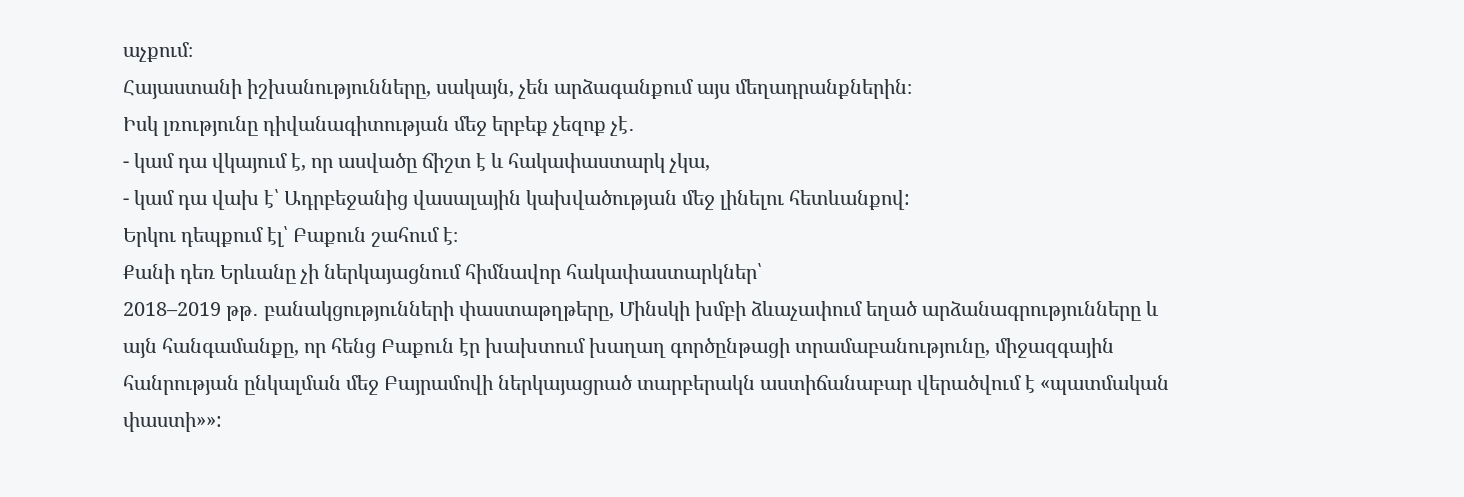աչքում։
Հայաստանի իշխանությունները, սակայն, չեն արձագանքում այս մեղադրանքներին։
Իսկ լռությունը դիվանագիտության մեջ երբեք չեզոք չէ․
- կամ դա վկայում է, որ ասվածը ճիշտ է և հակափաստարկ չկա,
- կամ դա վախ է՝ Ադրբեջանից վասալային կախվածության մեջ լինելու հետևանքով:
Երկու դեպքում էլ՝ Բաքուն շահում է։
Քանի դեռ Երևանը չի ներկայացնում հիմնավոր հակափաստարկներ՝
2018–2019 թթ․ բանակցությունների փաստաթղթերը, Մինսկի խմբի ձևաչափում եղած արձանագրությունները և այն հանգամանքը, որ հենց Բաքուն էր խախտում խաղաղ գործընթացի տրամաբանությունը, միջազգային հանրության ընկալման մեջ Բայրամովի ներկայացրած տարբերակն աստիճանաբար վերածվում է «պատմական փաստի»»: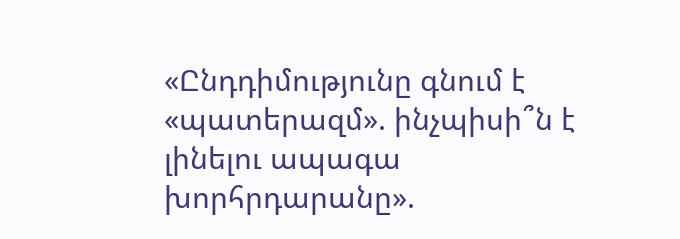«Ընդդիմությունը գնում է «պատերազմ». ինչպիսի՞ն է լինելու ապագա խորհրդարանը».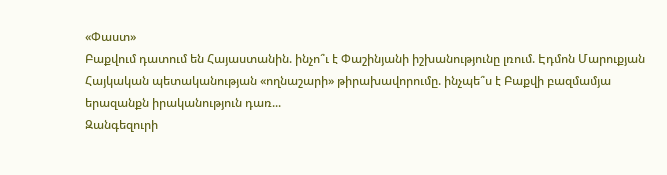«Փաստ»
Բաքվում դատում են Հայաստանին. ինչո՞ւ է Փաշինյանի իշխանությունը լռում. Էդմոն Մարուքյան
Հայկական պետականության «ողնաշարի» թիրախավորումը. ինչպե՞ս է Բաքվի բազմամյա երազանքն իրականություն դառ...
Զանգեզուրի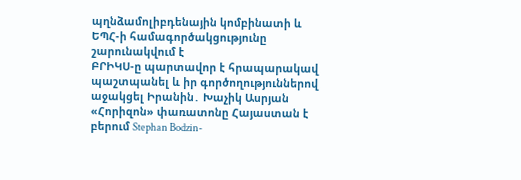պղնձամոլիբդենային կոմբինատի և ԵՊՀ-ի համագործակցությունը շարունակվում է
ԲՐԻԿՍ-ը պարտավոր է հրապարակավ պաշտպանել և իր գործողություններով աջակցել Իրանին․ Խաչիկ Ասրյան
«Հորիզոն» փառատոնը Հայաստան է բերում Stephan Bodzin-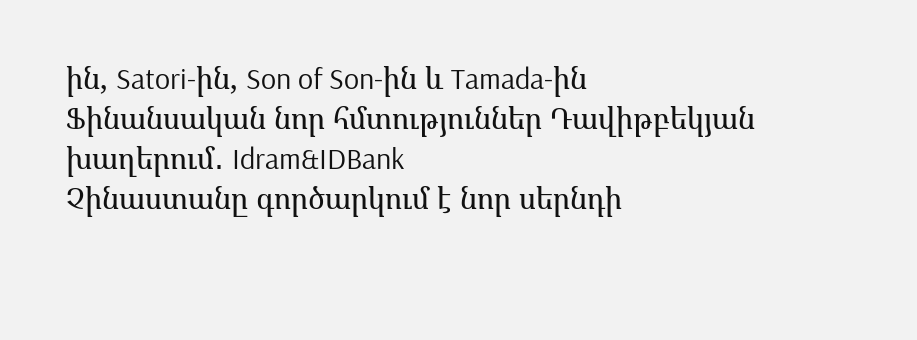ին, Satori-ին, Son of Son-ին և Tamada-ին
Ֆինանսական նոր հմտություններ Դավիթբեկյան խաղերում․ Idram&IDBank
Չինաստանը գործարկում է նոր սերնդի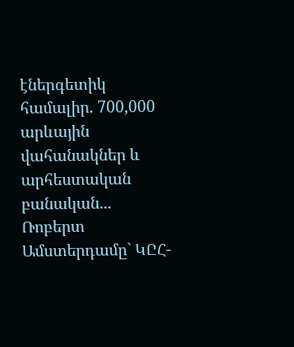էներգետիկ համալիր. 700,000 արևային վահանակներ և արհեստական բանական...
Ռոբերտ Ամստերդամը` ԿԸՀ-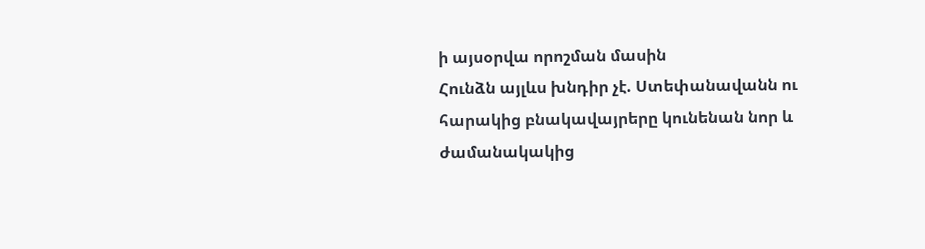ի այսօրվա որոշման մասին
Հունձն այլևս խնդիր չէ. Ստեփանավանն ու հարակից բնակավայրերը կունենան նոր և ժամանակակից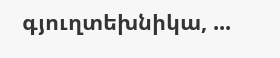գյուղտեխնիկա, ...